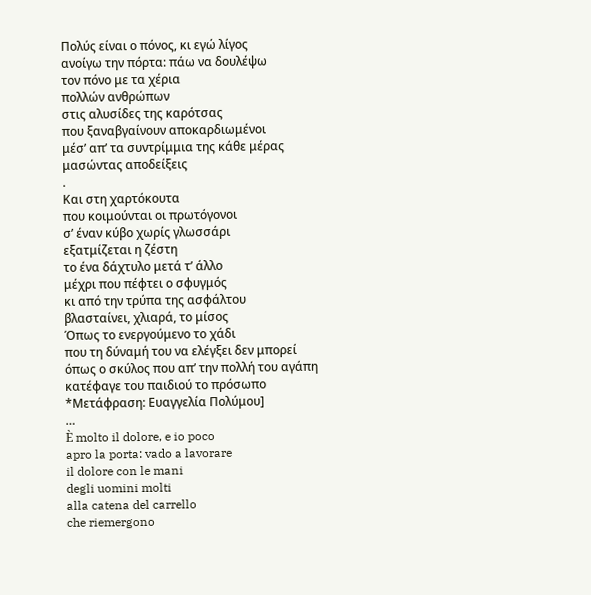Πολύς είναι ο πόνος, κι εγώ λίγος
ανοίγω την πόρτα: πάω να δουλέψω
τον πόνο με τα χέρια
πολλών ανθρώπων
στις αλυσίδες της καρότσας
που ξαναβγαίνουν αποκαρδιωμένοι
μέσ’ απ’ τα συντρίμμια της κάθε μέρας
μασώντας αποδείξεις
.
Και στη χαρτόκουτα
που κοιμούνται οι πρωτόγονοι
σ’ έναν κύβο χωρίς γλωσσάρι
εξατμίζεται η ζέστη
το ένα δάχτυλο μετά τ’ άλλο
μέχρι που πέφτει ο σφυγμός
κι από την τρύπα της ασφάλτου
βλασταίνει, χλιαρά, το μίσος
Όπως το ενεργούμενο το χάδι
που τη δύναμή του να ελέγξει δεν μπορεί
όπως ο σκύλος που απ’ την πολλή του αγάπη
κατέφαγε του παιδιού το πρόσωπο
*Μετάφραση: Ευαγγελία Πολύμου]
…
È molto il dolore, e io poco
apro la porta: vado a lavorare
il dolore con le mani
degli uomini molti
alla catena del carrello
che riemergono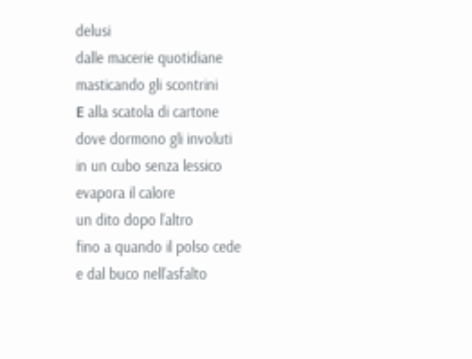delusi
dalle macerie quotidiane
masticando gli scontrini
Ε alla scatola di cartone
dove dormono gli involuti
in un cubo senza lessico
evapora il calore
un dito dopo l’altro
fino a quando il polso cede
e dal buco nell’asfalto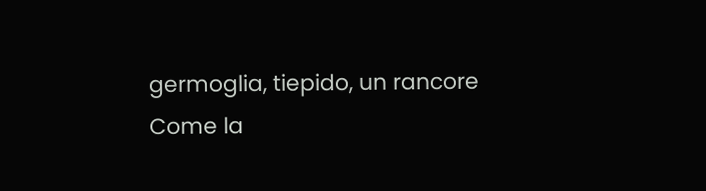germoglia, tiepido, un rancore
Come la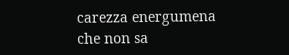carezza energumena
che non sa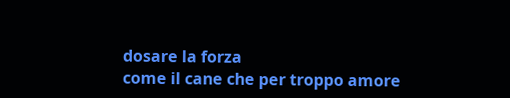dosare la forza
come il cane che per troppo amore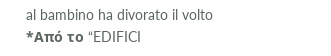al bambino ha divorato il volto
*Από το “EDIFICI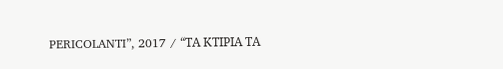PERICOLANTI”, 2017 / “ΤΑ ΚΤΙΡΙΑ ΤΑ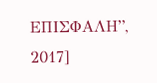ΕΠΙΣΦΑΛΗ”, 2017]